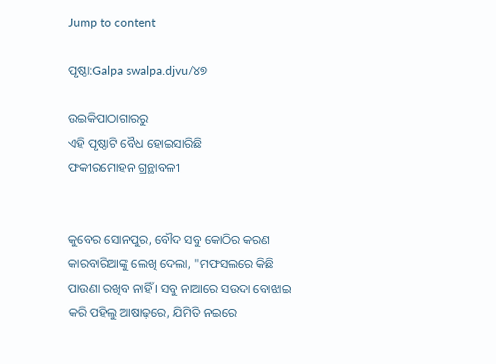Jump to content

ପୃଷ୍ଠା:Galpa swalpa.djvu/୪୭

ଉଇକିପାଠାଗାର‌ରୁ
ଏହି ପୃଷ୍ଠାଟି ବୈଧ ହୋଇସାରିଛି
ଫକୀରମୋହନ ଗ୍ରନ୍ଥାବଳୀ


କୁବେର ସୋନପୁର, ବୌଦ ସବୁ କୋଠିର କରଣ କାରବାରିଆଙ୍କୁ ଲେଖି ଦେଲା, "ମଫସଲରେ କିଛି ପାଉଣା ରଖିବ ନାହିଁ । ସବୁ ନାଆରେ ସଉଦା ବୋଝାଇ କରି ପହିଲୁ ଆଷାଢ଼ରେ, ଯିମିତି ନଇରେ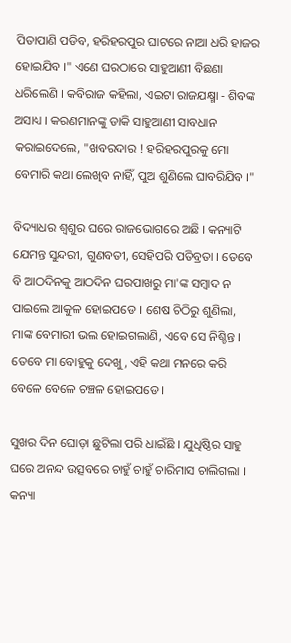ପିତାପାଣି ପଡିବ, ହରିହରପୁର ଘାଟରେ ନାଆ ଧରି ହାଜର ହୋଇଯିବ ।" ଏଣେ ଘରଠାରେ ସାହୁଆଣୀ ବିଛଣା ଧରିଲେଣି । କବିରାଜ କହିଲା, ଏଇଟା ରାଜଯକ୍ଷ୍ମା - ଶିବଙ୍କ ଅସାଧ୍ୟ । କରଣମାନଙ୍କୁ ଡାକି ସାହୁଆଣୀ ସାବଧାନ କରାଇଦେଲେ, "ଖବରଦାର ! ହରିହରପୁରକୁ ମୋ ବେମାରି କଥା ଲେଖିବ ନାହିଁ, ପୁଅ ଶୁଣିଲେ ଘାବରିଯିବ ।"

ବିଦ୍ୟାଧର ଶ୍ୱଶୁର ଘରେ ରାଜଭୋଗରେ ଅଛି । କନ୍ୟାଟି ଯେମନ୍ତ ସୁନ୍ଦରୀ, ଗୁଣବତୀ, ସେହିପରି ପତିବ୍ରତା । ତେବେ ବି ଆଠଦିନକୁ ଆଠଦିନ ଘରପାଖରୁ ମା'ଙ୍କ ସମ୍ବାଦ ନ ପାଇଲେ ଆକୁଳ ହୋଇପଡେ । ଶେଷ ଚିଠିରୁ ଶୁଣିଲା, ମାଙ୍କ ବେମାରୀ ଭଲ ହୋଇଗଲାଣି, ଏବେ ସେ ନିଶ୍ଚିନ୍ତ । ତେବେ ମା ବୋହୁକୁ ଦେଖୁ, ଏହି କଥା ମନରେ କରି ବେଳେ ବେଳେ ଚଞ୍ଚଳ ହୋଇପଡେ ।

ସୁଖର ଦିନ ଘୋଡ଼ା ଛୁଟିଲା ପରି ଧାଇଁଛି । ଯୁଧିଷ୍ଠିର ସାହୁ ଘରେ ଅନନ୍ଦ ଉତ୍ସବରେ ଚାହୁଁ ଚାହୁଁ ଚାରିମାସ ଚାଲିଗଲା । କନ୍ୟା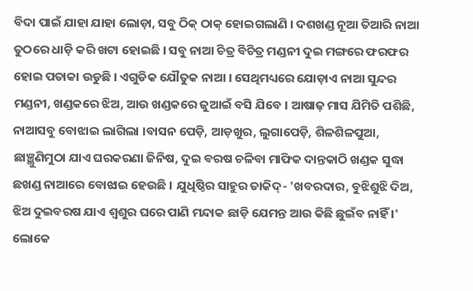ବିଦା ପାଇଁ ଯାହା ଯାହା ଲୋଡ଼ା, ସବୁ ଠିକ୍ ଠାକ୍ ହୋଇଗଲାଣି । ଦଶଖଣ୍ଡ ନୂଆ ତିଆରି ନାଆ ତୁଠରେ ଧାଡ଼ି କରି ଖଟା ହୋଇଛି । ସବୁ ନାଆ ଚିତ୍ର ବିଚିତ୍ର ମଣ୍ଡନୀ ଦୁଇ ମଙ୍ଗରେ ଫରଫର ହୋଇ ପତାକା ଉଡୁଛି । ଏଗୁଡିକ ଯୌତୁକ ନାଆ । ସେଥିମଧ୍ୟରେ ଯୋଡ଼ାଏ ନାଆ ସୁନ୍ଦର ମଣ୍ଡନୀ, ଖଣ୍ଡକରେ ଝିଅ, ଆଉ ଖଣ୍ଡକରେ ଜୁଆଇଁ ବସି ଯିବେ । ଆଷାଢ଼ ମାସ ଯିମିତି ପଶିଛି, ନାଆସବୁ ବୋଝାଇ ଲାଗିଲା ।ବାସନ ପେଡ଼ି, ଆଡ଼ଖୁର, ଲୁଗାପେଡ଼ି, ଶିଳଶିଳପୁଆ, ଛାଞ୍ଛୁଣିମୁଠା ଯାଏ ଘରକରଣା ଜିନିଷ, ଦୁଇ ବରଷ ଚଳିବା ମାଫିକ ଦାନ୍ତକାଠି ଖଣ୍ଡକ ସୁଦ୍ଧା ଛଖଣ୍ଡ ନାଆରେ ବୋଝାଇ ହେଉଛି । ଯୁଧିଷ୍ଠିର ସାହୁର ତାକିଦ୍- 'ଖବରଦାର, ବୁଝିଶୁଝି ଦିଅ, ଝିଅ ଦୁଇବରଷ ଯାଏ ଶ୍ୱଶୁର ଘରେ ପାଣି ମନ୍ଦାକ ଛାଡ଼ି ଯେମନ୍ତ ଆଉ କିଛି ଛୁଇଁବ ନାହିଁ ।' ଲୋକେ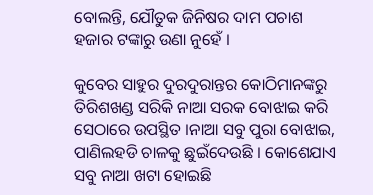ବୋଲନ୍ତି, ଯୌତୁକ ଜିନିଷର ଦାମ ପଚାଶ ହଜାର ଟଙ୍କାରୁ ଉଣା ନୁହେଁ ।

କୁବେର ସାହୁର ଦୁରଦୁରାନ୍ତର କୋଠିମାନଙ୍କରୁ ତିରିଶଖଣ୍ଡ ସରିକି ନାଆ ସରକ ବୋଝାଇ କରି ସେଠାରେ ଉପସ୍ଥିତ ।ନାଆ ସବୁ ପୁରା ବୋଝାଇ, ପାଣିଲହଡି ଚାଳକୁ ଛୁଇଁଦେଉଛି । କୋଶେଯାଏ ସବୁ ନାଆ ଖଟା ହୋଇଛି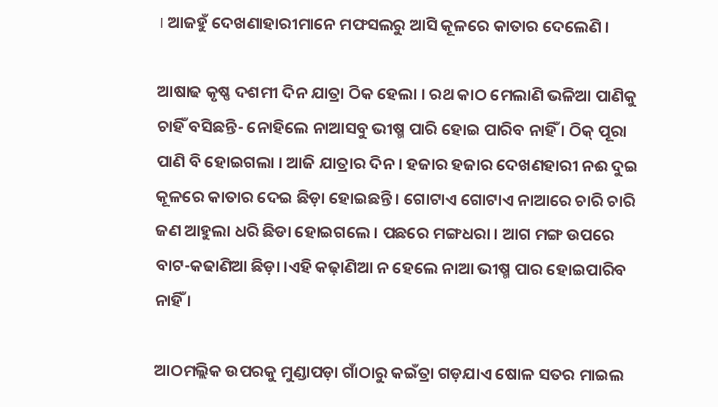। ଆଜହୁଁ ଦେଖଣାହାରୀମାନେ ମଫସଲରୁ ଆସି କୂଳରେ କାତାର ଦେଲେଣି ।

ଆଷାଢ କୃଷ୍ଣ ଦଶମୀ ଦିନ ଯାତ୍ରା ଠିକ ହେଲା । ରଥ କାଠ ମେଲାଣି ଭଳିଆ ପାଣିକୁ ଚାହିଁ ବସିଛନ୍ତି- ନୋହିଲେ ନାଆସବୁ ଭୀଷ୍ମ ପାରି ହୋଇ ପାରିବ ନାହିଁ । ଠିକ୍ ପୂରା ପାଣି ବି ହୋଇଗଲା । ଆଜି ଯାତ୍ରାର ଦିନ । ହଜାର ହଜାର ଦେଖଣହାରୀ ନଈ ଦୁଇ କୂଳରେ କାତାର ଦେଇ ଛିଡ଼ା ହୋଇଛନ୍ତି । ଗୋଟାଏ ଗୋଟାଏ ନାଆରେ ଚାରି ଚାରି ଜଣ ଆହୁଲା ଧରି ଛିଡା ହୋଇଗଲେ । ପଛରେ ମଙ୍ଗଧରା । ଆଗ ମଙ୍ଗ ଉପରେ ବାଟ-କଢାଣିଆ ଛିଡ଼ା ।ଏହି କଢ଼ାଣିଆ ନ ହେଲେ ନାଆ ଭୀଷ୍ମ ପାର ହୋଇପାରିବ ନାହିଁ ।

ଆଠମଲ୍ଲିକ ଉପରକୁ ମୁଣ୍ଡାପଡ଼ା ଗାଁଠାରୁ କଇଁତ୍ରା ଗଡ଼ଯାଏ ଷୋଳ ସତର ମାଇଲ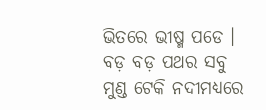ଭିତରେ ଭୀଷ୍ମ ପଡେ । ବଡ଼ ବଡ଼ ପଥର ସବୁ ମୁଣ୍ଡ ଟେକି ନଦୀମଧ୍ୟରେ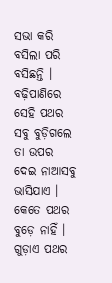ସଭା କରି ବସିଲା ପରି ବସିଛନ୍ତି । ବଢ଼ିପାଣିରେ ସେହି ପଥର ସବୁ ବୁଡ଼ିଗଲେ ତା ଉପର ଦେଇ ନାଆସବୁ ଭାସିଯାଏ । କେତେ ପଥର ବୁଡ଼େ ନାହିଁ । ଗୁଡ଼ାଏ ପଥର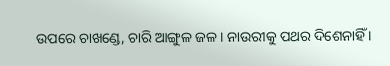ଉପରେ ଚାଖଣ୍ଡେ, ଚାରି ଆଙ୍ଗୁଳ ଜଳ । ନାଉରୀକୁ ପଥର ଦିଶେନାହିଁ ।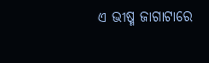ଏ ଭୀଷ୍ମ ଜାଗାଟାରେ